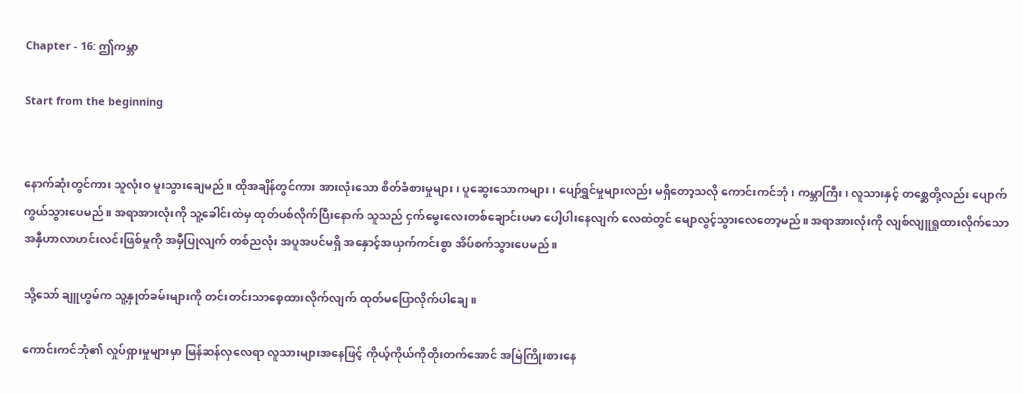Chapter - 16: ဤကမ္ဘာ

Start from the beginning


နောက်ဆုံးတွင်ကား သူလုံးဝ မူးသွားချေမည်။ ထိုအချိန်တွင်ကား အားလုံးသော စိတ်ခံစားမှုများ၊ ပူဆွေးသောကများ၊ ပျော်ရွှင်မှုများလည်း မရှိတော့သလို ကောင်းကင်ဘုံ၊ ကမ္ဘာကြီး၊ လူသားနှင့် တစ္ဆေတို့လည်း ပျောက်ကွယ်သွားပေမည်။ အရာအားလုံးကို သူ့ခေါင်းထဲမှ ထုတ်ပစ်လိုက်ပြီးနောက် သူသည် ငှက်မွေးလေးတစ်ချောင်းပမာ ပေါ့ပါးနေလျက် လေထဲတွင် မျောလွင့်သွားလေတော့မည်။ အရာအားလုံးကို လျစ်လျူရှုထားလိုက်သော အနှီဟာလာဟင်းလင်းဖြစ်မှုကို အမှီပြုလျက် တစ်ညလုံး အပူအပင်မရှိ အနှောင့်အယှက်ကင်းစွာ အိပ်စက်သွားပေမည်။

သို့သော် ချူဟွမ်က သူ့နှုတ်ခမ်းများကို တင်းတင်းသာစေ့ထားလိုက်လျက် ထုတ်မပြောလိုက်ပါချေ။

ကောင်းကင်ဘုံ၏ လှုပ်ရှားမှုများမှာ မြန်ဆန်လှလေရာ လူသားများအနေဖြင့် ကိုယ့်ကိုယ်ကိုတိုးတက်အောင် အမြဲကြိုးစားနေ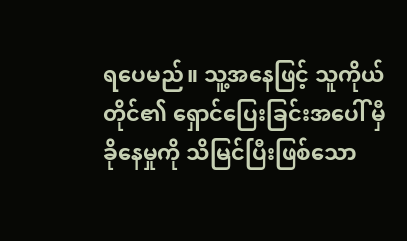ရပေမည်။ သူ့အနေဖြင့် သူကိုယ်တိုင်၏ ရှောင်ပြေးခြင်းအပေါ် မှီခိုနေမှုကို သိမြင်ပြီးဖြစ်သော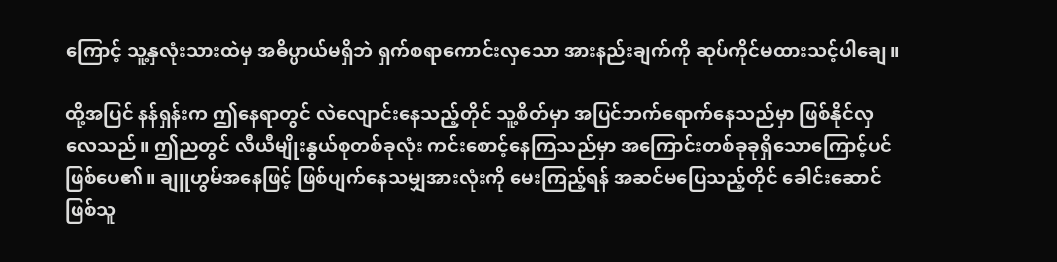ကြောင့် သူ့နှလုံးသားထဲမှ အဓိပ္ပာယ်မရှိဘဲ ရှက်စရာကောင်းလှသော အားနည်းချက်ကို ဆုပ်ကိုင်မထားသင့်ပါချေ။

ထို့အပြင် နန်ရှန်းက ဤနေရာတွင် လဲလျောင်းနေသည့်တိုင် သူ့စိတ်မှာ အပြင်ဘက်ရောက်နေသည်မှာ ဖြစ်နိုင်လှလေသည်။ ဤညတွင် လီယီမျိုးနွယ်စုတစ်ခုလုံး ကင်းစောင့်နေကြသည်မှာ အကြောင်းတစ်ခုခုရှိသောကြောင့်ပင် ဖြစ်ပေ၏။ ချူဟွမ်အနေဖြင့် ဖြစ်ပျက်နေသမျှအားလုံးကို မေးကြည့်ရန် အဆင်မပြေသည့်တိုင် ခေါင်းဆောင်ဖြစ်သူ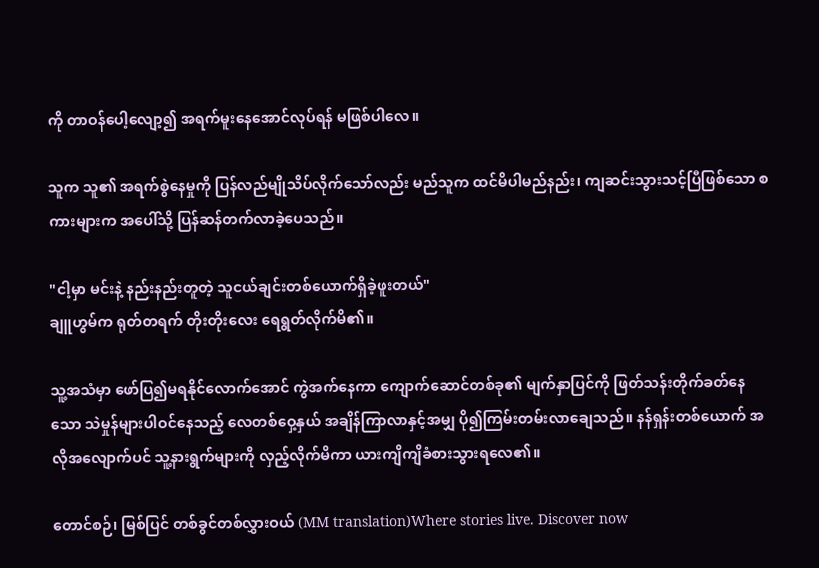ကို တာဝန်ပေါ့လျော့၍ အရက်မူးနေအောင်လုပ်ရန် မဖြစ်ပါလေ။

သူက သူ၏ အရက်စွဲနေမှုကို ပြန်လည်မျိုသိပ်လိုက်သော်လည်း မည်သူက ထင်မိပါမည်နည်း၊ ကျဆင်းသွားသင့်ပြီဖြစ်သော စကားများက အပေါ်သို့ ပြန်ဆန်တက်လာခဲ့ပေသည်။

"ငါ့မှာ မင်းနဲ့ နည်းနည်းတူတဲ့ သူငယ်ချင်းတစ်ယောက်ရှိခဲ့ဖူးတယ်"
ချူဟွမ်က ရုတ်တရက် တိုးတိုးလေး ရေရွတ်လိုက်မိ၏။

သူ့အသံမှာ ဖော်ပြ၍မရနိုင်လောက်အောင် ကွဲအက်နေကာ ကျောက်ဆောင်တစ်ခု၏ မျက်နှာပြင်ကို ဖြတ်သန်းတိုက်ခတ်နေသော သဲမှုန်များပါဝင်နေသည့် လေတစ်ဝှေ့နှယ် အချိန်ကြာလာနှင့်အမျှ ပို၍ကြမ်းတမ်းလာချေသည်။ နန်ရှန်းတစ်ယောက် အလိုအလျောက်ပင် သူ့နားရွက်များကို လှည့်လိုက်မိကာ ယားကျိကျိခံစားသွားရလေ၏။

တောင်စဉ်၊ မြစ်ပြင် တစ်ခွင်တစ်လွှားဝယ် (MM translation)Where stories live. Discover now